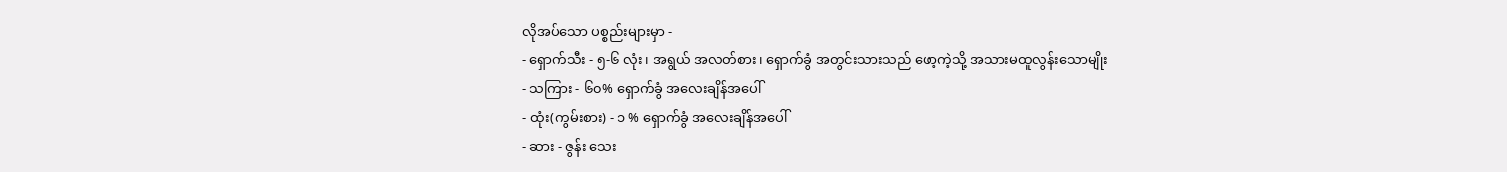လိုအပ်သော ပစ္စည်းများမှာ -
- ရှောက်သီး - ၅-၆ လုံး၊ အရွယ် အလတ်စား၊ ရှောက်ခွံ အတွင်းသားသည် ဖော့ကဲ့သို့ အသားမထူလွန်းသောမျိုး
- သကြား - ၆၀% ရှောက်ခွံ အလေးချိန်အပေါ်
- ထုံး(ကွမ်းစား) - ၁ % ရှောက်ခွံ အလေးချိန်အပေါ်
- ဆား - ဇွန်း သေး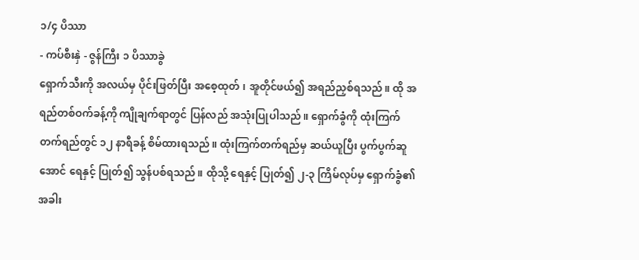၁/၄ ပိဿာ
- ကပ်စီးနှဲ - ဇွန်ကြီး ၁ ပိဿာခွဲ
ရှောက်သီးကို အလယ်မှ ပိုင်းဖြတ်ပြီး အစေ့ထုတ်၊ အူတိုင်ဖယ်၍ အရည်ညှစ်ရသည်။ ထို အရည်တစ်ဝက်ခန့်ကို ကျိုချက်ရာတွင် ပြန်လည် အသုံးပြုပါသည်။ ရှောက်ခွံကို ထုံးကြက်တက်ရည်တွင် ၁၂ နာရီခန့် စိမ်ထားရသည်။ ထုံးကြက်တက်ရည်မှ ဆယ်ယူပြီး ပွက်ပွက်ဆူအောင် ရေနှင့် ပြုတ်၍ သွန်ပစ်ရသည်။ ထိုသို့ ရေနှင့် ပြုတ်၍ ၂-၃ ကြိမ်လုပ်မှ ရှောက်ခွံ၏ အခါး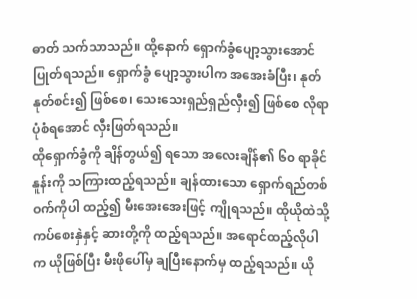ဓာတ် သက်သာသည်။ ထို့နောက် ရှောက်ခွံပျော့သွားအောင်ပြုတ်ရသည်။ ရှောက်ခွံ ပျော့သွားပါက အအေးခံပြီး၊ နုတ်နုတ်စင်း၍ ဖြစ်စေ၊ သေးသေးရှည်ရှည်လှီး၍ ဖြစ်စေ လိုရာပုံစံရအောင် လှီးဖြတ်ရသည်။
ထိုရှောက်ခွံကို ချိန်တွယ်၍ ရသော အလေးချိန်၏ ၆၀ ရာခိုင်နူန်းကို သကြားထည့်ရသည်။ ချန်ထားသော ရှောက်ရည်တစ်ဝက်ကိုပါ ထည့်၍ မီးအေးအေးဖြင့် ကျိုရသည်။ ထိုယိုထဲသို့ ကပ်စေးနှဲနှင့် ဆားတို့ကို ထည့်ရသည်။ အရောင်ထည့်လိုပါက ယိုဖြစ်ပြီး မီးဖိုပေါ်မှ ချပြီးနောက်မှ ထည့်ရသည်။ ယို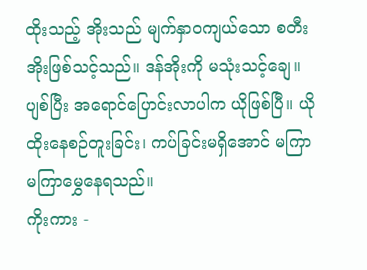ထိုးသည့် အိုးသည် မျက်နှာဝကျယ်သော စတီးအိုးဖြစ်သင့်သည်။ ဒန်အိုးကို မသုံးသင့်ချေ။ ပျစ်ပြီး အရောင်ပြောင်းလာပါက ယိုဖြစ်ပြီ။ ယိုထိုးနေစဉ်တူးခြင်း၊ ကပ်ခြင်းမရှိအောင် မကြာမကြာမွှေနေရသည်။
ကိုးကား -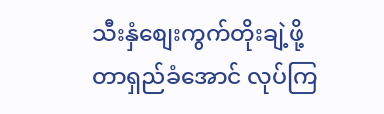သီးနှံစျေးကွက်တိုးချဲ့ဖို့ တာရှည်ခံအောင် လုပ်ကြ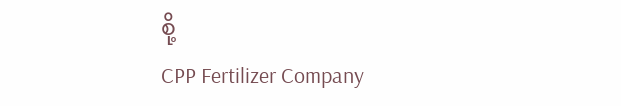စို့
CPP Fertilizer Company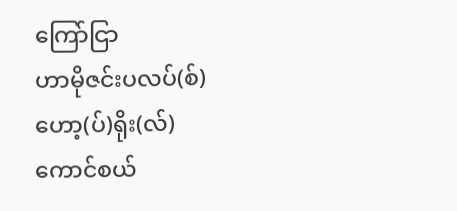ကြော်ငြာ
ဟာမိုဇင်းပလပ်(စ်)
ဟော့(ပ်)ရိုး(လ်)
ကောင်စယ်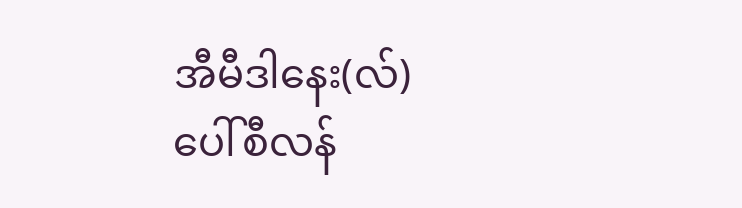အီမီဒါနေး(လ်)
ပေါ်စီလန်